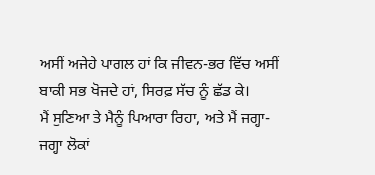ਅਸੀਂ ਅਜੇਹੇ ਪਾਗਲ ਹਾਂ ਕਿ ਜੀਵਨ-ਭਰ ਵਿੱਚ ਅਸੀਂ ਬਾਕੀ ਸਭ ਖੋਜਦੇ ਹਾਂ, ਸਿਰਫ਼ ਸੱਚ ਨੂੰ ਛੱਡ ਕੇ।
ਮੈਂ ਸੁਣਿਆ ਤੇ ਮੈਨੂੰ ਪਿਆਰਾ ਰਿਹਾ, ਅਤੇ ਮੈਂ ਜਗ੍ਹਾ-ਜਗ੍ਹਾ ਲੋਕਾਂ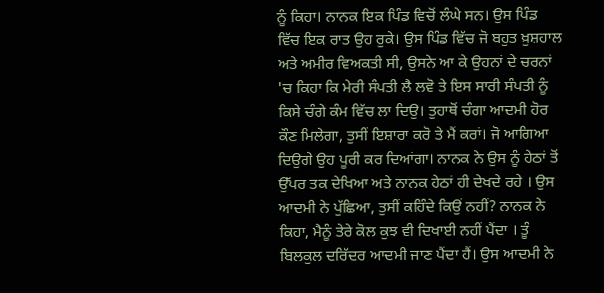ਨੂੰ ਕਿਹਾ। ਨਾਨਕ ਇਕ ਪਿੰਡ ਵਿਚੋਂ ਲੰਘੇ ਸਨ। ਉਸ ਪਿੰਡ ਵਿੱਚ ਇਕ ਰਾਤ ਉਹ ਰੁਕੇ। ਉਸ ਪਿੰਡ ਵਿੱਚ ਜੋ ਬਹੁਤ ਖ਼ੁਸ਼ਹਾਲ ਅਤੇ ਅਮੀਰ ਵਿਅਕਤੀ ਸੀ, ਉਸਨੇ ਆ ਕੇ ਉਹਨਾਂ ਦੇ ਚਰਨਾਂ 'ਚ ਕਿਹਾ ਕਿ ਮੇਰੀ ਸੰਪਤੀ ਲੈ ਲਵੋ ਤੇ ਇਸ ਸਾਰੀ ਸੰਪਤੀ ਨੂੰ ਕਿਸੇ ਚੰਗੇ ਕੰਮ ਵਿੱਚ ਲਾ ਦਿਉ। ਤੁਹਾਥੋਂ ਚੰਗਾ ਆਦਮੀ ਹੋਰ ਕੌਣ ਮਿਲੇਗਾ, ਤੁਸੀਂ ਇਸ਼ਾਰਾ ਕਰੋ ਤੇ ਮੈਂ ਕਰਾਂ। ਜੋ ਆਗਿਆ ਦਿਉਗੇ ਉਹ ਪੂਰੀ ਕਰ ਦਿਆਂਗਾ। ਨਾਨਕ ਨੇ ਉਸ ਨੂੰ ਹੇਠਾਂ ਤੋਂ ਉੱਪਰ ਤਕ ਦੇਖਿਆ ਅਤੇ ਨਾਨਕ ਹੇਠਾਂ ਹੀ ਦੇਖਦੇ ਰਹੇ । ਉਸ ਆਦਮੀ ਨੇ ਪੁੱਛਿਆ, ਤੁਸੀਂ ਕਹਿੰਦੇ ਕਿਉਂ ਨਹੀਂ? ਨਾਨਕ ਨੇ ਕਿਹਾ, ਮੈਨੂੰ ਤੇਰੇ ਕੋਲ ਕੁਝ ਵੀ ਦਿਖਾਈ ਨਹੀਂ ਪੈਂਦਾ । ਤੂੰ ਬਿਲਕੁਲ ਦਰਿੱਦਰ ਆਦਮੀ ਜਾਣ ਪੈਂਦਾ ਹੈਂ। ਉਸ ਆਦਮੀ ਨੇ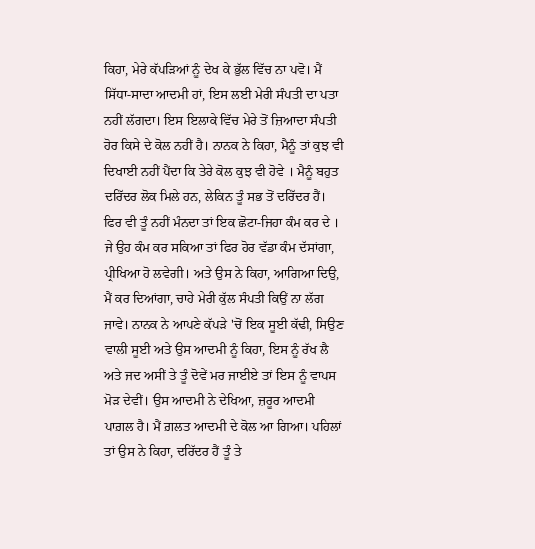ਕਿਹਾ, ਮੇਰੇ ਕੱਪੜਿਆਂ ਨੂੰ ਦੇਖ ਕੇ ਭੁੱਲ ਵਿੱਚ ਨਾ ਪਵੋ। ਮੈਂ ਸਿੱਧਾ-ਸਾਦਾ ਆਦਮੀ ਹਾਂ, ਇਸ ਲਈ ਮੇਰੀ ਸੰਪਤੀ ਦਾ ਪਤਾ ਨਹੀਂ ਲੱਗਦਾ। ਇਸ ਇਲਾਕੇ ਵਿੱਚ ਮੇਰੇ ਤੋਂ ਜ਼ਿਆਦਾ ਸੰਪਤੀ ਹੋਰ ਕਿਸੇ ਦੇ ਕੋਲ ਨਹੀਂ ਹੈ। ਨਾਨਕ ਨੇ ਕਿਹਾ, ਮੈਨੂੰ ਤਾਂ ਕੁਝ ਵੀ ਦਿਖਾਈ ਨਹੀਂ ਪੈਂਦਾ ਕਿ ਤੇਰੇ ਕੋਲ ਕੁਝ ਵੀ ਹੋਵੇ । ਮੈਨੂੰ ਬਹੁਤ ਦਰਿੱਦਰ ਲੋਕ ਮਿਲੇ ਹਨ, ਲੇਕਿਨ ਤੂੰ ਸਭ ਤੋਂ ਦਰਿੱਦਰ ਹੈਂ। ਫਿਰ ਵੀ ਤੂੰ ਨਹੀਂ ਮੰਨਦਾ ਤਾਂ ਇਕ ਛੋਟਾ-ਜਿਹਾ ਕੰਮ ਕਰ ਦੇ । ਜੇ ਉਹ ਕੰਮ ਕਰ ਸਕਿਆ ਤਾਂ ਫਿਰ ਹੋਰ ਵੱਡਾ ਕੰਮ ਦੱਸਾਂਗਾ, ਪ੍ਰੀਖਿਆ ਹੋ ਲਵੇਗੀ। ਅਤੇ ਉਸ ਨੇ ਕਿਹਾ, ਆਗਿਆ ਦਿਉ, ਮੈਂ ਕਰ ਦਿਆਂਗਾ, ਚਾਹੇ ਮੇਰੀ ਕੁੱਲ ਸੰਪਤੀ ਕਿਉਂ ਨਾ ਲੱਗ ਜਾਵੇ। ਨਾਨਕ ਨੇ ਆਪਣੇ ਕੱਪੜੇ 'ਚੋਂ ਇਕ ਸੂਈ ਕੱਢੀ, ਸਿਉਣ ਵਾਲੀ ਸੂਈ ਅਤੇ ਉਸ ਆਦਮੀ ਨੂੰ ਕਿਹਾ, ਇਸ ਨੂੰ ਰੱਖ ਲੈ ਅਤੇ ਜਦ ਅਸੀਂ ਤੇ ਤੂੰ ਦੋਵੇਂ ਮਰ ਜਾਈਏ ਤਾਂ ਇਸ ਨੂੰ ਵਾਪਸ ਮੋੜ ਦੇਵੀਂ। ਉਸ ਆਦਮੀ ਨੇ ਦੇਖਿਆ, ਜ਼ਰੂਰ ਆਦਮੀ ਪਾਗ਼ਲ ਹੈ। ਮੈਂ ਗ਼ਲਤ ਆਦਮੀ ਦੇ ਕੋਲ ਆ ਗਿਆ। ਪਹਿਲਾਂ ਤਾਂ ਉਸ ਨੇ ਕਿਹਾ, ਦਰਿੱਦਰ ਹੈਂ ਤੂੰ ਤੇ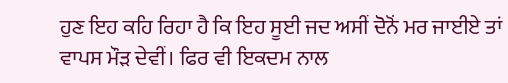ਹੁਣ ਇਹ ਕਹਿ ਰਿਹਾ ਹੈ ਕਿ ਇਹ ਸੂਈ ਜਦ ਅਸੀਂ ਦੋਨੋਂ ਮਰ ਜਾਈਏ ਤਾਂ ਵਾਪਸ ਮੌੜ ਦੇਵੀਂ। ਫਿਰ ਵੀ ਇਕਦਮ ਨਾਲ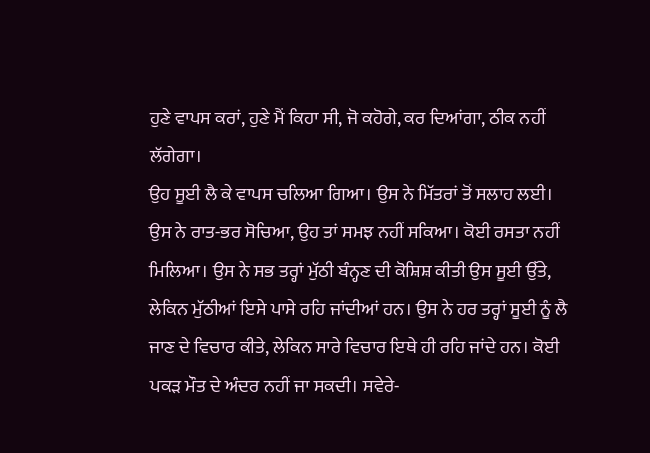ਹੁਣੇ ਵਾਪਸ ਕਰਾਂ, ਹੁਣੇ ਮੈਂ ਕਿਹਾ ਸੀ, ਜੋ ਕਹੋਗੇ, ਕਰ ਦਿਆਂਗਾ, ਠੀਕ ਨਹੀਂ ਲੱਗੇਗਾ।
ਉਹ ਸੂਈ ਲੈ ਕੇ ਵਾਪਸ ਚਲਿਆ ਗਿਆ। ਉਸ ਨੇ ਮਿੱਤਰਾਂ ਤੋਂ ਸਲਾਹ ਲਈ। ਉਸ ਨੇ ਰਾਤ-ਭਰ ਸੋਚਿਆ, ਉਹ ਤਾਂ ਸਮਝ ਨਹੀਂ ਸਕਿਆ। ਕੋਈ ਰਸਤਾ ਨਹੀਂ ਮਿਲਿਆ। ਉਸ ਨੇ ਸਭ ਤਰ੍ਹਾਂ ਮੁੱਠੀ ਬੰਨ੍ਹਣ ਦੀ ਕੋਸ਼ਿਸ਼ ਕੀਤੀ ਉਸ ਸੂਈ ਉੱਤੇ, ਲੇਕਿਨ ਮੁੱਠੀਆਂ ਇਸੇ ਪਾਸੇ ਰਹਿ ਜਾਂਦੀਆਂ ਹਨ। ਉਸ ਨੇ ਹਰ ਤਰ੍ਹਾਂ ਸੂਈ ਨੂੰ ਲੈ ਜਾਣ ਦੇ ਵਿਚਾਰ ਕੀਤੇ, ਲੇਕਿਨ ਸਾਰੇ ਵਿਚਾਰ ਇਥੇ ਹੀ ਰਹਿ ਜਾਂਦੇ ਹਨ। ਕੋਈ ਪਕੜ ਮੌਤ ਦੇ ਅੰਦਰ ਨਹੀਂ ਜਾ ਸਕਦੀ। ਸਵੇਰੇ-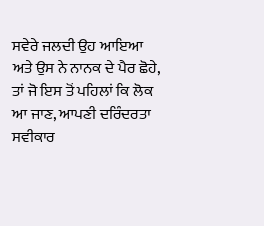ਸਵੇਰੇ ਜਲਦੀ ਉਹ ਆਇਆ ਅਤੇ ਉਸ ਨੇ ਨਾਨਕ ਦੇ ਪੈਰ ਛੋਹੇ, ਤਾਂ ਜੋ ਇਸ ਤੋਂ ਪਹਿਲਾਂ ਕਿ ਲੋਕ ਆ ਜਾਣ, ਆਪਣੀ ਦਰਿੰਦਰਤਾ ਸਵੀਕਾਰ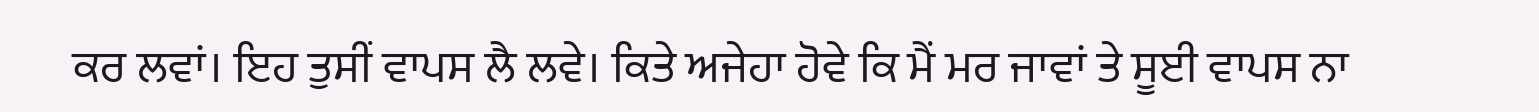ਕਰ ਲਵਾਂ। ਇਹ ਤੁਸੀਂ ਵਾਪਸ ਲੈ ਲਵੇ। ਕਿਤੇ ਅਜੇਹਾ ਹੋਵੇ ਕਿ ਮੈਂ ਮਰ ਜਾਵਾਂ ਤੇ ਸੂਈ ਵਾਪਸ ਨਾ